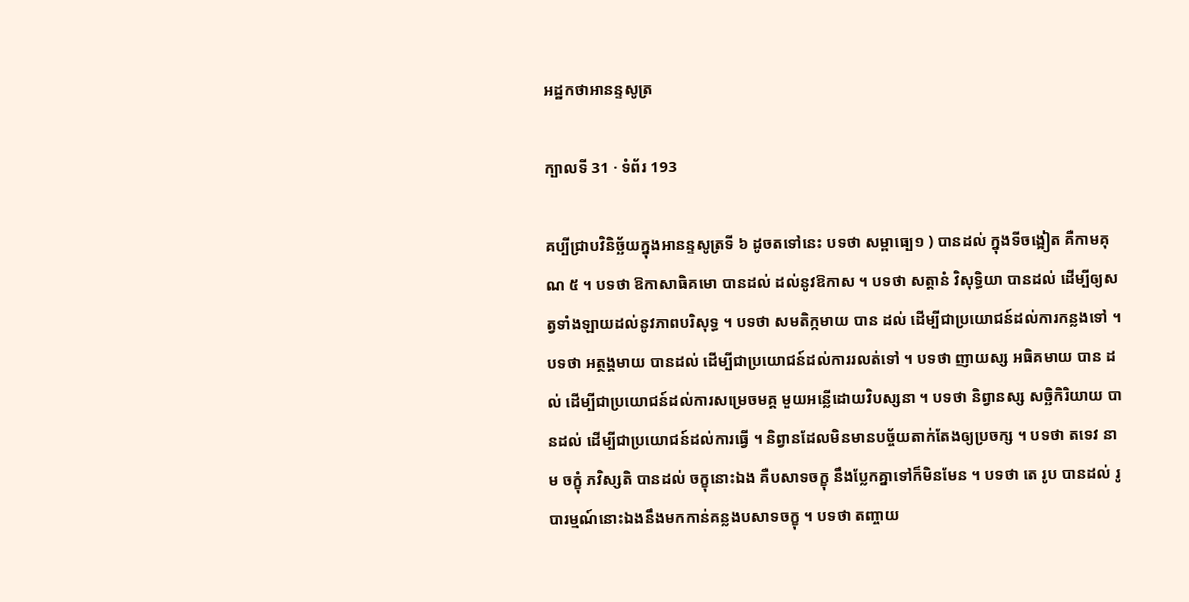អដ្ឋកថាអានន្ទសូត្រ

ក្បាលទី 31 · ទំព័រ 193

គប្បីជ្រាបវិនិច្ឆ័យក្នុងអានន្ទសូត្រទី ៦ ដូចតទៅនេះ បទថា សម្ពាធ្បេ១ ) បានដល់ ក្នុងទីចង្អៀត គឺកាមគុណ ៥ ។ បទថា ឱកាសាធិគមោ បានដល់ ដល់នូវឱកាស ។ បទថា សត្តានំ វិសុទ្ធិយា បានដល់ ដើម្បីឲ្យសត្វទាំងឡាយដល់នូវភាពបរិសុទ្ធ ។ បទថា សមតិក្កមាយ បាន ដល់ ដើម្បីជាប្រយោជន៍ដល់ការកន្លងទៅ ។ បទថា អត្ថង្គមាយ បានដល់ ដើម្បីជាប្រយោជន៍ដល់ការរលត់ទៅ ។ បទថា ញាយស្ស អធិគមាយ បាន ដល់ ដើម្បីជាប្រយោជន៍ដល់ការសម្រេចមគ្គ មួយអន្លើដោយវិបស្សនា ។ បទថា និព្វានស្ស សច្ឆិកិរិយាយ បានដល់ ដើម្បីជាប្រយោជន៍ដល់ការធ្វើ ។ និព្វានដែលមិនមានបច្ច័យតាក់តែងឲ្យប្រចក្ស ។ បទថា តទេវ នាម ចក្ខុំ ភវិស្សតិ បានដល់ ចក្ខុនោះឯង គឺបសាទចក្ខុ នឹងប្លែកគ្នាទៅក៏មិនមែន ។ បទថា តេ រូប បានដល់ រូបារម្មណ៍នោះឯងនឹងមកកាន់គន្លងបសាទចក្ខុ ។ បទថា តញ្ចាយ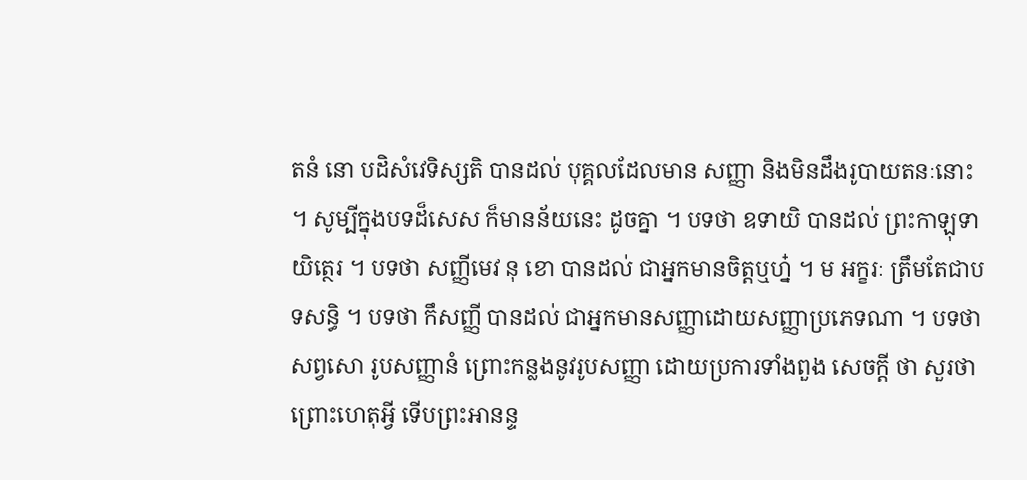តនំ នោ បដិសំវេទិស្សតិ បានដល់ បុគ្គលដែលមាន សញ្ញា និងមិនដឹងរូបាយតនៈនោះ ។ សូម្បីក្នុងបទដ៏សេស ក៏មានន័យនេះ ដូចគ្នា ។ បទថា ឧទាយិ បានដល់ ព្រះកាឡុទាយិត្ថេរ ។ បទថា សញ្ញីមេវ នុ ខោ បានដល់ ជាអ្នកមានចិត្តឬហ្ន៎ ។ ម អក្ខរៈ ត្រឹមតែជាបទសន្ធិ ។ បទថា កឹសញ្ញី បានដល់ ជាអ្នកមានសញ្ញាដោយសញ្ញាប្រភេទណា ។ បទថា សព្វសោ រូបសញ្ញានំ ព្រោះកន្លងនូវរូបសញ្ញា ដោយប្រការទាំងពួង សេចក្តី ថា សួរថា ព្រោះហេតុអ្វី ទើបព្រះអានន្ទ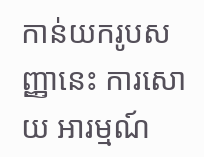កាន់យករូបសញ្ញានេះ ការសោយ អារម្មណ៍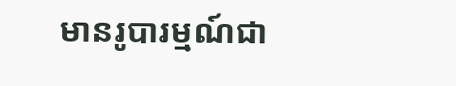មានរូបារម្មណ៍ជា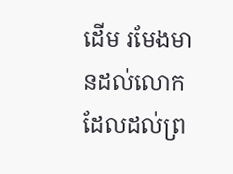ដើម រមែងមានដល់លោក ដែលដល់ព្រ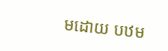មដោយ បឋម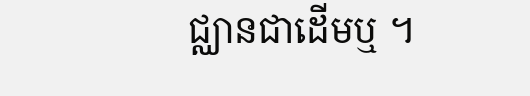ជ្ឈានជាដើមឬ ។